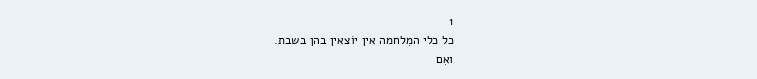1
כל כלי המִלחמה אין יוֹצאין בהן בשבת.
ואִם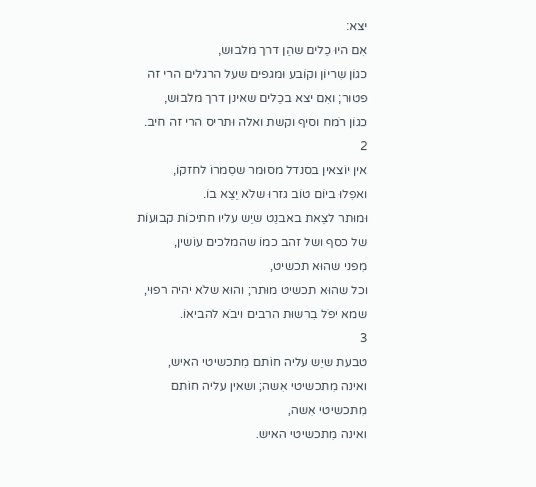יצא:
אִם היוּ כֵלים שהֵן דרך מלבוּש,
כגוֹן שִריוֹן וקוֹבע וּמגפים שעל הרגלים הרי זה פטוּר; ואִם יצא בכֵלים שאינן דרך מלבוּש,
כגוֹן רֹמח וסיף וקשת ואלה וּתריס הרי זה חיב.
2
אין יוֹצאין בסנדל מסוּמר שסִמרוֹ לחזקוֹ,
ואפִלוּ ביוֹם טוֹב גזרוּ שלֹא יֵצֵא בוֹ.
וּמוּתר לצֵאת באבנֵט שיֵש עליו חתיכוֹת קבוּעוֹת של כסף ושל זהב כמוֹ שהמלכים עוֹשין,
מִפני שהוּא תכשיט,
וכל שהוּא תכשיט מוּתר; והוּא שלֹא יהיה רפוּי,
שמא יפֹל בִרשוּת הרבים ויבֹא להביאוֹ.
3
טבעת שיֵש עליה חוֹתם מִתכשיטי האיש,
ואינה מִתכשיטי אִשה; ושאין עליה חוֹתם מִתכשיטי אִשה,
ואינה מִתכשיטי האיש.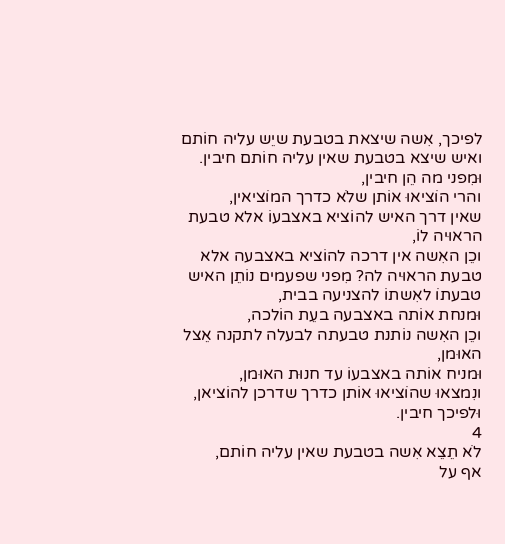לפיכך, אִשה שיצאת בטבעת שיֵש עליה חוֹתם ואיש שיצא בטבעת שאין עליה חוֹתם חיבין.
וּמִפני מה הֵן חיבין,
והרי הוֹציאוּ אוֹתן שלֹא כדרך המוֹציאין,
שאין דרך האיש להוֹציא באצבעוֹ אלא טבעת הראוּיה לוֹ,
וכֵן האִשה אין דרכה להוֹציא באצבעה אלא טבעת הראוּיה לה? מִפני שפעמים נוֹתֵן האיש טבעתוֹ לאִשתוֹ להצניעה בבית,
וּמנחת אוֹתה באצבעה בעֵת הוֹלכה,
וכֵן האִשה נוֹתנת טבעתה לבעלה לתקנה אֵצל האוּמן,
וּמניח אוֹתה באצבעוֹ עד חנוּת האוּמן,
ונִמצאוּ שהוֹציאוּ אוֹתן כדרך שדרכן להוֹציאן,
וּלפיכך חיבין.
4
לֹא תֵצֵא אִשה בטבעת שאין עליה חוֹתם,
אף על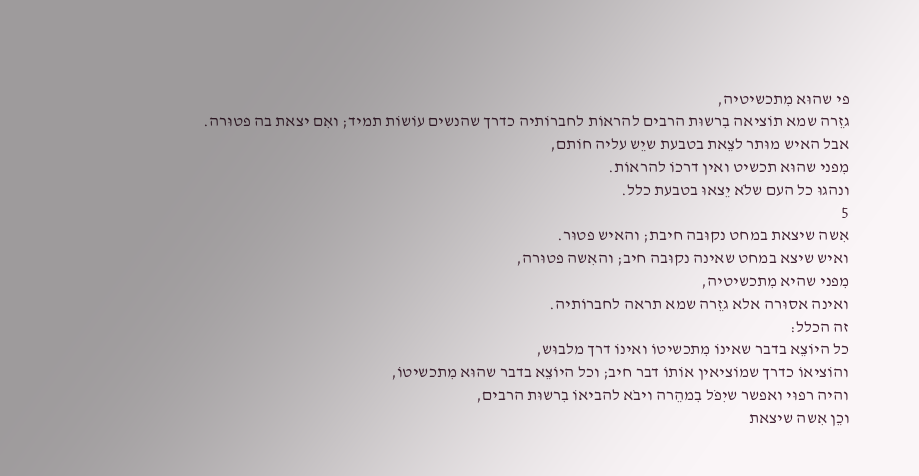פי שהוּא מִתכשיטיה,
גזֵרה שמא תוֹציאה בִרשוּת הרבים להראוֹת לחברוֹתיה כדרך שהנשים עוֹשוֹת תמיד; ואִם יצאת בה פטוּרה.
אבל האיש מוּתר לצֵאת בטבעת שיֵש עליה חוֹתם,
מִפני שהוּא תכשיט ואין דרכוֹ להראוֹת.
ונהגוּ כל העם שלֹא יֵצאוּ בטבעת כלל.
5
אִשה שיצאת במחט נקוּבה חיבת; והאיש פטוּר.
ואיש שיצא במחט שאינה נקוּבה חיב; והאִשה פטוּרה,
מִפני שהיא מִתכשיטיה,
ואינה אסוּרה אלא גזֵרה שמא תראה לחברוֹתיה.
זה הכלל:
כל היוֹצֵא בדבר שאינוֹ מִתכשיטוֹ ואינוֹ דרך מלבוּש,
והוֹציאוֹ כדרך שמוֹציאין אוֹתוֹ דבר חיב; וכל היוֹצֵא בדבר שהוּא מִתכשיטוֹ,
והיה רפוּי ואפשר שיִפֹל בִמהֵרה ויבֹא להביאוֹ בִרשוּת הרבים,
וכֵן אִשה שיצאת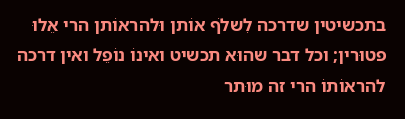בתכשיטין שדרכה לִשלֹף אוֹתן וּלהראוֹתן הרי אֵלוּ פטוּרין; וכל דבר שהוּא תכשיט ואינוֹ נוֹפֵל ואין דרכה להראוֹתוֹ הרי זה מוּתר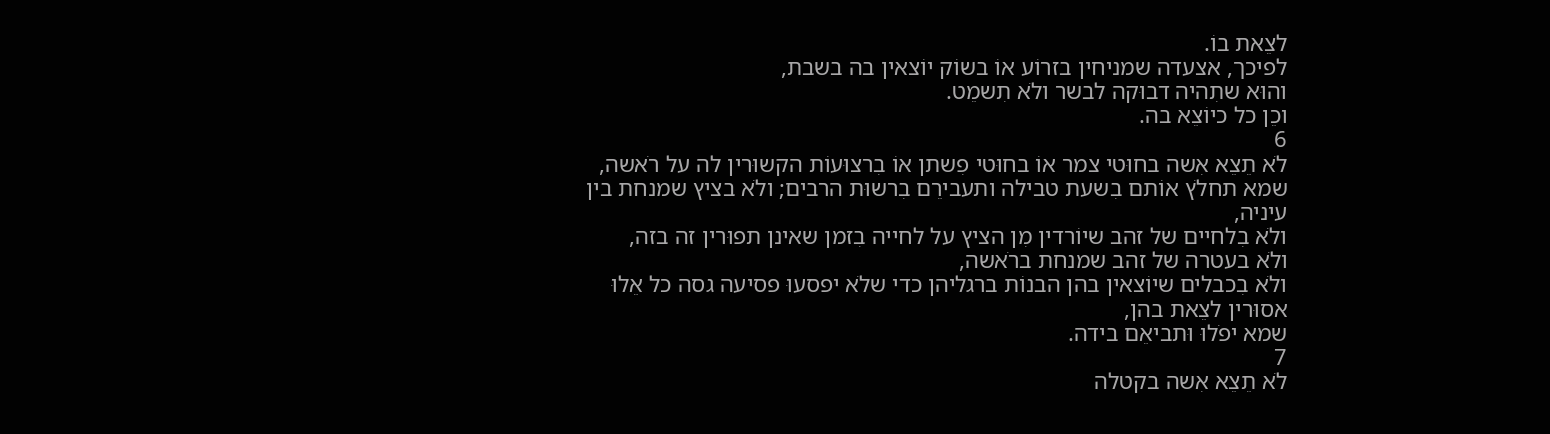לצֵאת בוֹ.
לפיכך, אצעדה שמניחין בזרוֹע אוֹ בשוֹק יוֹצאין בה בשבת,
והוּא שתִהיה דבוּקה לבשר ולֹא תִשמֵט.
וכֵן כל כיוֹצֵא בה.
6
לֹא תֵצֵא אִשה בחוּטי צמר אוֹ בחוּטי פִשתן אוֹ בִרצוּעוֹת הקשוּרין לה על רֹאשה,
שמא תחלֹץ אוֹתם בִשעת טבילה ותעבירֵם בִרשוּת הרבים; ולֹא בציץ שמנחת בין עיניה,
ולֹא בִלחיים של זהב שיוֹרדין מִן הציץ על לחייה בִזמן שאינן תפוּרין זה בזה,
ולֹא בעטרה של זהב שמנחת ברֹאשה,
ולֹא בִכבלים שיוֹצאין בהן הבנוֹת ברגליהן כדי שלֹא יפסעוּ פסיעה גסה כל אֵלוּ אסוּרין לצֵאת בהן,
שמא יפֹלוּ וּתביאֵם בידה.
7
לֹא תֵצֵא אִשה בקטלה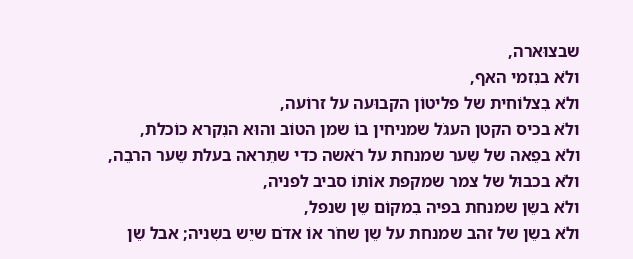שבצוּארה,
ולֹא בנִזמי האף,
ולֹא בִצלוֹחית של פליטוֹן הקבוּעה על זרוֹעה,
ולֹא בכיס הקטן העגֹל שמניחין בוֹ שמן הטוֹב והוּא הנִקרא כוֹכלת,
ולֹא בפֵאה של שֵער שמנחת על רֹאשה כדי שתֵראה בעלת שֵער הרבֵה,
ולֹא בכבוּל של צמר שמקפת אוֹתוֹ סביב לפניה,
ולֹא בשֵן שמנחת בפיה בִמקוֹם שֵן שנפל,
ולֹא בשֵן של זהב שמנחת על שֵן שחֹר אוֹ אדֹם שיֵש בשִניה; אבל שֵן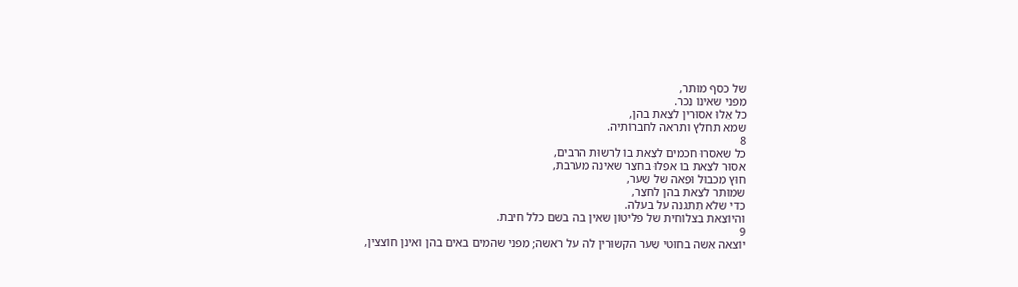של כסף מוּתר,
מִפני שאינוֹ נִכר.
כל אֵלוּ אסוּרין לצֵאת בהן,
שמא תחלֹץ ותראה לחברוֹתיה.
8
כל שאסרוּ חכמים לצֵאת בוֹ לִרשוּת הרבים,
אסוּר לצֵאת בוֹ אפִלוּ בחצֵר שאינה מעֹרבת,
חוּץ מִכבוּל וּפֵאה של שֵער,
שמוּתר לצֵאת בהן לחצֵר,
כדי שלֹא תִתגנה על בעלה.
והיוֹצֵאת בִצלוֹחית של פליטוֹן שאין בה בֹשם כלל חיבת.
9
יוֹצאה אִשה בחוּטי שֵער הקשוּרין לה על רֹאשה; מִפני שהמים באים בהן ואינן חוֹצצין,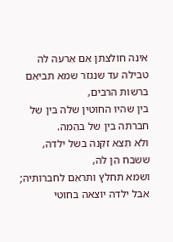אינה חוֹלצתן אִם אֵרעה לה טבילה עד שנִגזֹר שמא תביאֵם בִרשוּת הרבים,
בין שהיוּ החוּטין שלה בין של חברתה בין של בהֵמה.
ולֹא תֵצֵא זקֵנה בשל ילדה,
ששבח הֵן לה,
ושמא תחלֹץ ותראֵם לחברוֹתיה; אבל ילדה יוֹצאה בחוּטי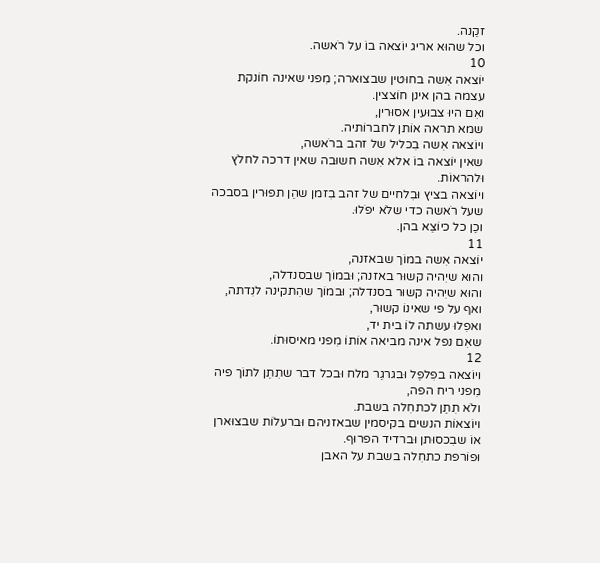זקֵנה.
וכל שהוּא אריג יוֹצאה בוֹ על רֹאשה.
10
יוֹצאה אִשה בחוּטין שבצוּארה; מִפני שאינה חוֹנקת עצמה בהן אינן חוֹצצין.
ואִם היוּ צבוּעין אסוּרין,
שמא תראה אוֹתן לחברוֹתיה.
ויוֹצאה אִשה בִכליל של זהב ברֹאשה,
שאין יוֹצאה בוֹ אלא אִשה חשוּבה שאין דרכה לחלֹץ וּלהראוֹת.
ויוֹצאה בציץ וּבִלחיים של זהב בִזמן שהֵן תפוּרין בסבכה שעל רֹאשה כדי שלֹא יפֹלוּ.
וכֵן כל כיוֹצֵא בהן.
11
יוֹצאה אִשה במוֹך שבאזנה,
והוּא שיִהיה קשוּר באזנה; וּבמוֹך שבסנדלה,
והוּא שיִהיה קשוּר בסנדלה; וּבמוֹך שהִתקינה לנִדתה,
ואף על פי שאינוֹ קשוּר,
ואפִלוּ עשתה לוֹ בית יד,
שאִם נפל אינה מביאה אוֹתוֹ מִפני מאיסוּתוֹ.
12
ויוֹצאה בפִלפֵל וּבגרגֵר מלח וּבכל דבר שתִתֵן לתוֹך פיה מִפני ריח הפה,
ולֹא תִתֵן לכתחִלה בשבת.
ויוֹצאוֹת הנשים בקיסמין שבאזניהם וּברעלוֹת שבצוּארן אוֹ שבִכסוּתן וּברדיד הפרוּף.
וּפוֹרפת כתחִלה בשבת על האבן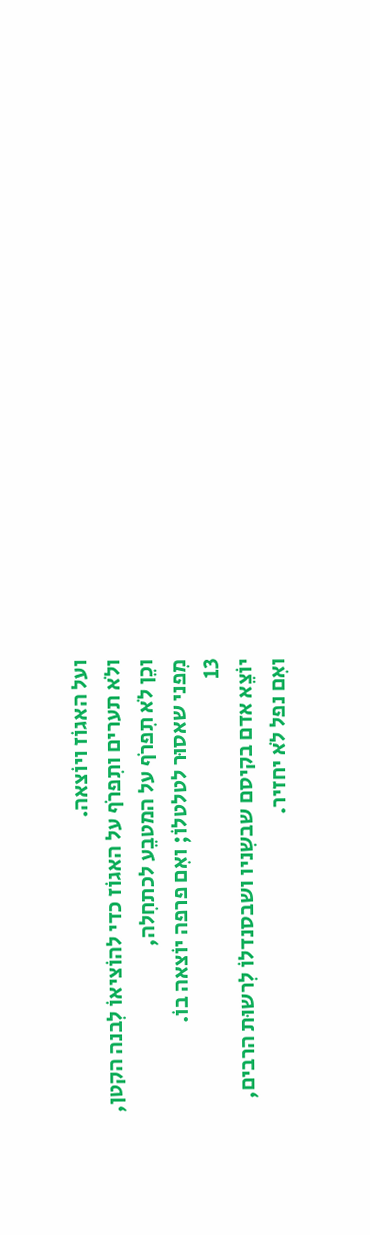ועל האגוֹז ויוֹצאה.
ולֹא תערים ותִפרֹף על האגוֹז כדי להוֹציאוֹ לִבנה הקטן,
וכֵן לֹא תִפרֹף על המטבֵע לכתחִלה,
מִפני שאסוּר לטלטלוֹ; ואִם פרפה יוֹצאה בוֹ.
13
יוֹצֵא אדם בקיסם שבשִניו ושבסנדלוֹ לִרשוּת הרבים,
ואִם נפל לֹא יחזיר.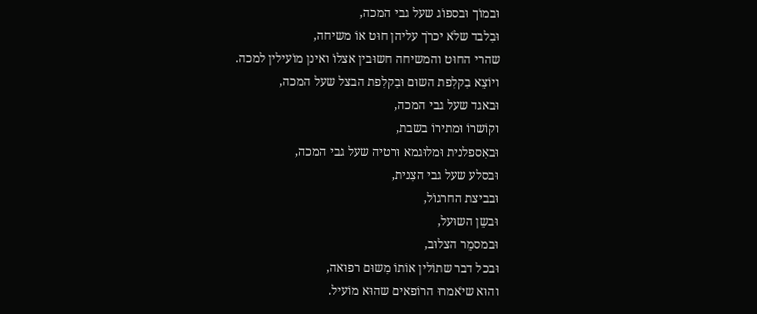וּבמוֹך וּבספוֹג שעל גבי המכה,
וּבִלבד שלֹא יכרֹך עליהן חוּט אוֹ משיחה,
שהרי החוּט והמשיחה חשוּבין אצלוֹ ואינן מוֹעילין למכה.
ויוֹצֵא בִקלִפת השוּם וּבִקלִפת הבצל שעל המכה,
וּבאגד שעל גבי המכה,
וקוֹשרוֹ וּמתירוֹ בשבת,
וּבאִספלנית וּמלוּגמא וּרטיה שעל גבי המכה,
וּבסלע שעל גבי הצִנית,
וּבביצת החרגוֹל,
וּבשֵן השוּעל,
וּבמסמֵר הצלוּב,
וּבכל דבר שתוֹלין אוֹתוֹ מִשוּם רפוּאה,
והוּא שיֹאמרוּ הרוֹפאים שהוּא מוֹעיל.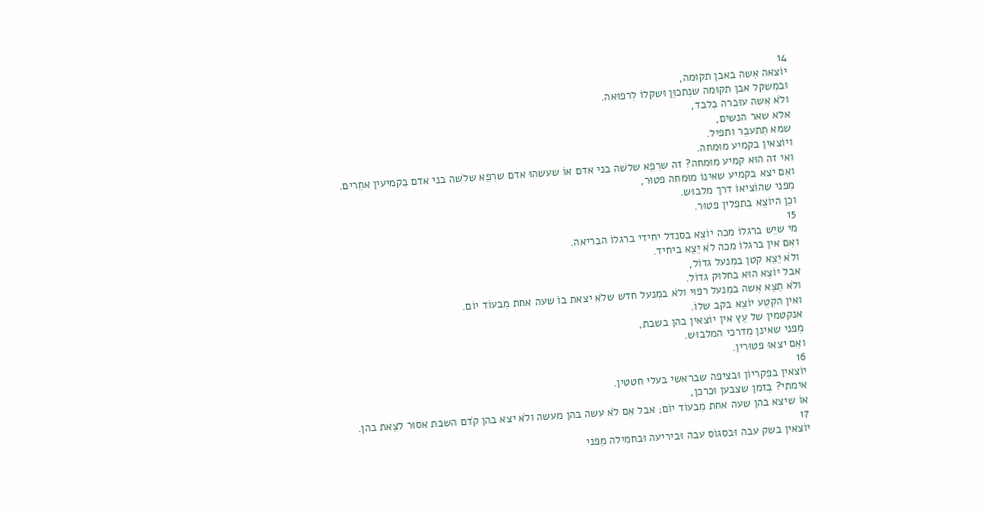14
יוֹצאה אִשה באבן תקוּמה,
וּבמִשקל אבן תקוּמה שנִתכוֵּן וּשקלוֹ לִרפוּאה.
ולֹא אִשה עוּברה בִלבד,
אלא שאר הנשים,
שמא תִתעבֵר ותפיל.
ויוֹצאין בקמיע מוּמחה.
ואי זה הוּא קמיע מוּמחה? זה שרִפֵא שלֹשה בני אדם אוֹ שעשהוּ אדם שרִפֵא שלֹשה בני אדם בִקמיעין אחֵרים.
ואִם יצא בקמיע שאינוֹ מוּמחה פטוּר,
מִפני שהוֹציאוֹ דרך מלבוּש.
וכֵן היוֹצֵא בִתפִלין פטוּר.
15
מי שיֵש ברגלוֹ מכה יוֹצֵא בסנדל יחידי ברגלוֹ הבריאה.
ואִם אין ברגלוֹ מכה לֹא יֵצֵא ביחיד.
ולֹא יֵצֵא קטן במִנעל גדוֹל,
אבל יוֹצֵא הוּא בחלוּק גדוֹל.
ולֹא תֵצֵא אִשה במִנעל רפוּי ולֹא במִנעל חדש שלֹא יצאת בוֹ שעה אחת מִבעוֹד יוֹם.
ואין הקִטֵע יוֹצֵא בקב שלוֹ.
אנקטמין של עֵץ אין יוֹצאין בהן בשבת,
מִפני שאינן מִדרכי המלבוּש.
ואִם יצאוּ פטוּרין.
16
יוֹצאין בפִקריוֹן וּבציפה שבראשי בעלי חטטין.
אימתי? בִזמן שצבען וּכרכן,
אוֹ שיצא בהן שעה אחת מִבעוֹד יוֹם; אבל אִם לֹא עשה בהן מעשה ולֹא יצא בהן קֹדם השבת אסוּר לצֵאת בהן.
17
יוֹצאין בשק עבה וּבסגוֹס עבה וּביריעה וּבחמילה מִפני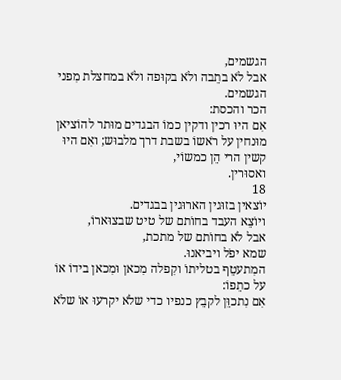הגשמים,
אבל לֹא בתֵבה ולֹא בקוּפה ולֹא במחצלת מִפני הגשמים.
הכר והכסת:
אִם היוּ רכין ודקין כמוֹ הבגדים מוּתר להוֹציאן מוּנחין על רֹאשוֹ בשבת דרך מלבוּש; ואִם היוּ קשין הרי הֵן כמשוֹי,
ואסוּרין.
18
יוֹצאין בזוּגין הארוּגין בבגדים.
ויוֹצֵא העבד בחוֹתם של טיט שבצוּארוֹ,
אבל לֹא בחוֹתם של מתכת,
שמא יפֹל ויביאנוּ.
המִתעטֵף בטליתוֹ וקִפלה מִכאן וּמִכאן בידוֹ אוֹ על כתֵפוֹ:
אִם נִתכוֵּן לקבֵץ כנפיו כדי שלֹא יקרעוּ אוֹ שלֹא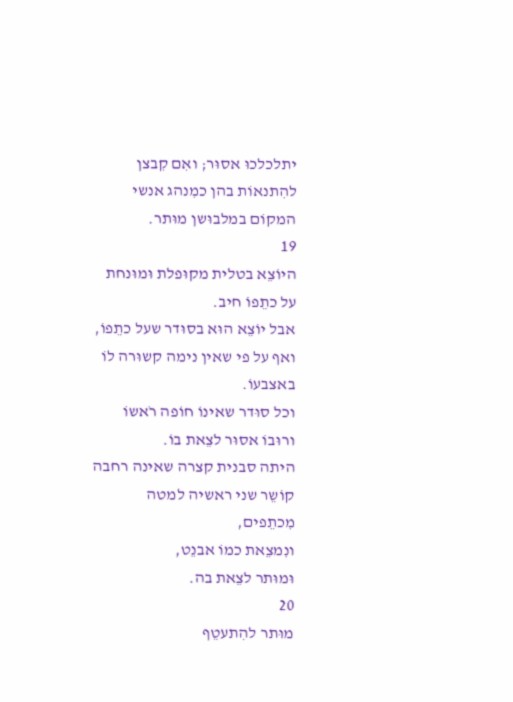יתלכלכוּ אסוּר; ואִם קִבצן להִתנאוֹת בהן כמִנהג אנשי המקוֹם במלבוּשן מוּתר.
19
היוֹצֵא בטלית מקוּפלת וּמוּנחת על כתֵפוֹ חיב.
אבל יוֹצֵא הוּא בסוּדר שעל כתֵפוֹ,
ואף על פי שאין נימה קשוּרה לוֹ באצבעוֹ.
וכל סוּדר שאינוֹ חוֹפה רֹאשוֹ ורוּבוֹ אסוּר לצֵאת בוֹ.
היתה סבנית קצרה שאינה רחבה קוֹשֵר שני ראשיה למטה מִכתֵפים,
ונִמצֵאת כמוֹ אבנֵט,
וּמוּתר לצֵאת בה.
20
מוּתר להִתעטֵף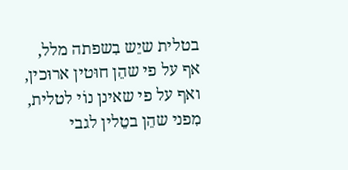בטלית שיֵש בִשפתה מלל,
אף על פי שהֵן חוּטין ארוּכין,
ואף על פי שאינן נוֹי לטלית,
מִפני שהֵן בטֵלין לגבי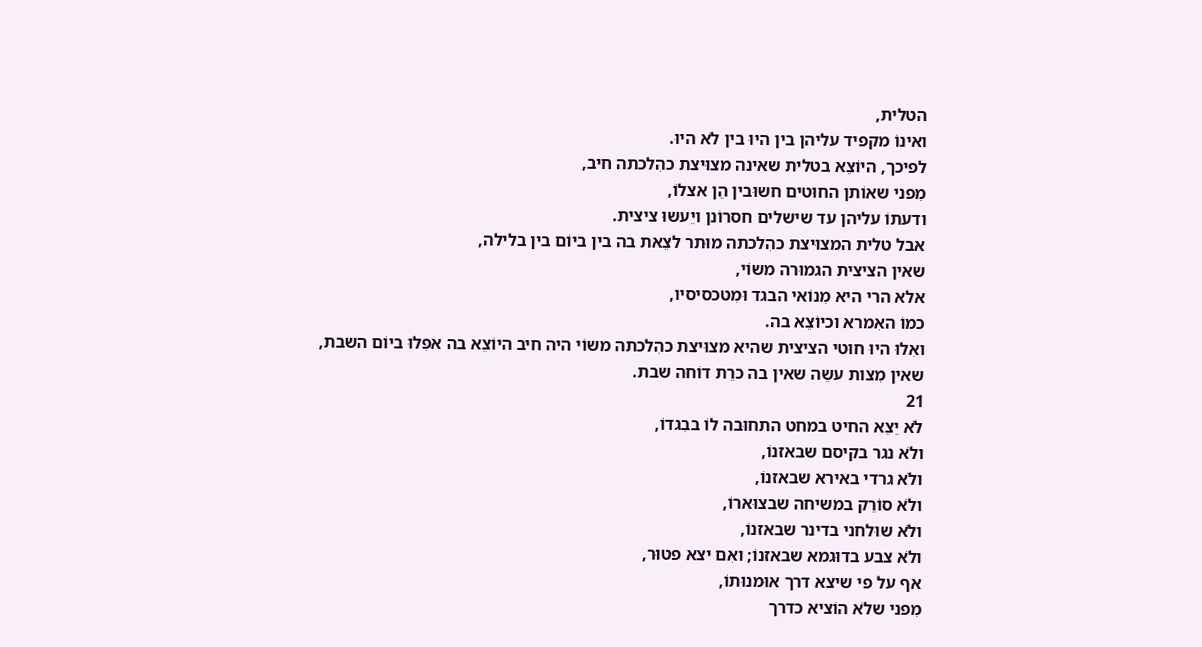הטלית,
ואינוֹ מקפיד עליהן בין היוּ בין לֹא היוּ.
לפיכך, היוֹצֵא בטלית שאינה מצוּיצת כהִלכתה חיב,
מִפני שאוֹתן החוּטים חשוּבין הֵן אצלוֹ,
ודעתוֹ עליהן עד שישלים חסרוֹנן ויֵעשוּ ציצית.
אבל טלית המצוּיצת כהִלכתה מוּתר לצֵאת בה בין ביוֹם בין בלילה,
שאין הציצית הגמוּרה משוֹי,
אלא הרי היא מִנוֹאי הבגד וּמִטכסיסיו,
כמוֹ האִמרא וכיוֹצֵא בה.
ואִלוּ היוּ חוּטי הציצית שהיא מצוּיצת כהִלכתה משוֹי היה חיב היוֹצֵא בה אפִלוּ ביוֹם השבת,
שאין מִצות עשֵה שאין בה כרֵת דוֹחה שבת.
21
לֹא יֵצֵא החיט במחט התחוּבה לוֹ בבִגדוֹ,
ולֹא נגר בקיסם שבאזנוֹ,
ולֹא גרדי באירא שבאזנוֹ,
ולֹא סוֹרֵק במשיחה שבצוּארוֹ,
ולֹא שוּלחני בדינר שבאזנוֹ,
ולֹא צבע בדוּגמא שבאזנוֹ; ואִם יצא פטוּר,
אף על פי שיצא דרך אוּמנוּתוֹ,
מִפני שלֹא הוֹציא כדרך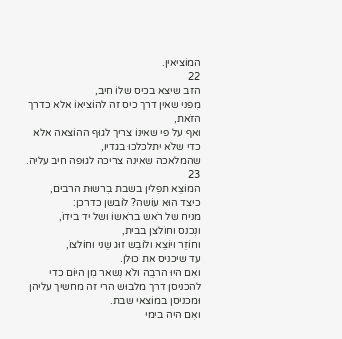המוֹציאין.
22
הזב שיצא בכיס שלוֹ חיב,
מִפני שאין דרך כיס זה להוֹציאוֹ אלא כדרך הזֹאת,
ואף על פי שאינוֹ צריך לגוּף ההוֹצאה אלא כדי שלֹא יתלכלכוּ בגדיו,
שהמלאכה שאינה צריכה לגוּפה חיב עליה.
23
המוֹצֵא תפִלין בשבת בִרשוּת הרבים,
כיצד הוּא עוֹשה? לוֹבשן כדרכן:
מניח של רֹאש ברֹאשוֹ ושל יד בידוֹ,
ונִכנס וחוֹלצן בבית,
וחוֹזֵר ויוֹצֵא ולוֹבֵש זוּג שֵני וחוֹלצוֹ,
עד שיכניס את כוּלן.
ואִם היוּ הרבֵה ולֹא נִשאר מִן היוֹם כדי להכניסן דרך מלבוּש הרי זה מחשיך עליהן וּמכניסן במוֹצאי שבת.
ואִם היה בימי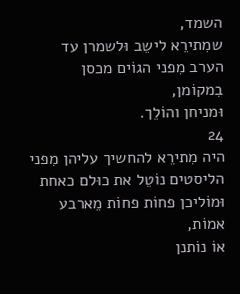השמד,
שמִתירֵא לישֵב וּלשמרן עד הערב מִפני הגוֹים מכסן בִמקוֹמן,
וּמניחן והוֹלֵך.
24
היה מִתירֵא להחשיך עליהן מִפני הליסטים נוֹטֵל את כוּלם כאחת וּמוֹליכן פחוֹת פחוֹת מֵארבע אמוֹת,
אוֹ נוֹתנן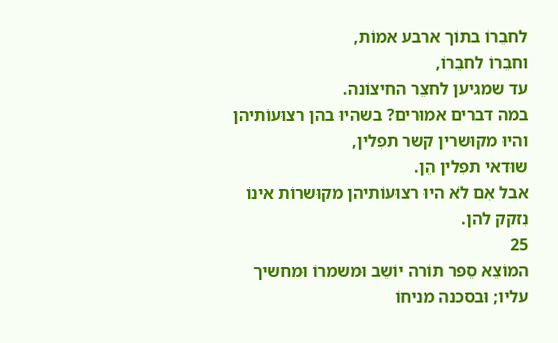לחבֵרוֹ בתוֹך ארבע אמוֹת,
וחבֵרוֹ לחבֵרוֹ,
עד שמגיען לחצֵר החיצוֹנה.
במה דברים אמוּרים? בשהיוּ בהן רצוּעוֹתיהן והיוּ מקוּשרין קשר תפִלין,
שוּדאי תפִלין הֵן.
אבל אִם לֹא היוּ רצוּעוֹתיהן מקוּשרוֹת אינוֹ נִזקק להן.
25
המוֹצֵא סֵפר תוֹרה יוֹשֵב וּמשמרוֹ וּמחשיך עליו; וּבסכנה מניחוֹ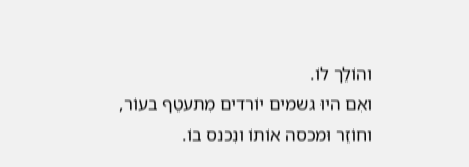והוֹלֵך לוֹ.
ואִם היוּ גשמים יוֹרדים מִתעטֵף בעוֹר,
וחוֹזֵר וּמכסה אוֹתוֹ ונִכנס בוֹ.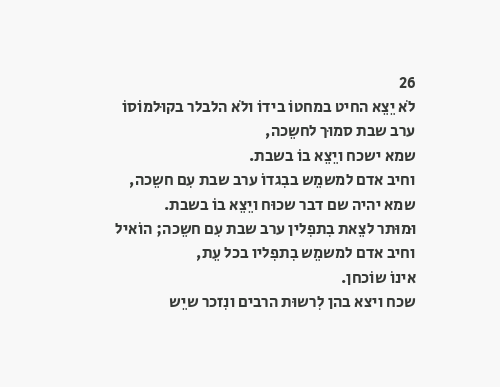26
לֹא יֵצֵא החיט במחטוֹ בידוֹ ולֹא הלבלר בקוּלמוֹסוֹ ערב שבת סמוּך לחשֵכה,
שמא ישכח ויֵצֵא בוֹ בשבת.
וחיב אדם למשמֵש בבִגדוֹ ערב שבת עִם חשֵכה,
שמא יהיה שם דבר שכוּח ויֵצֵא בוֹ בשבת.
וּמוּתר לצֵאת בִתפִלין ערב שבת עִם חשֵכה; הוֹאיל וחיב אדם למשמֵש בִתפִליו בכל עֵת,
אינוֹ שוֹכחן.
שכח ויצא בהן לִרשוּת הרבים ונִזכר שיֵש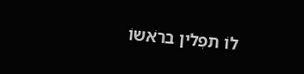לוֹ תפִלין ברֹאשוֹ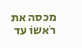מכסה את רֹאשוֹ עד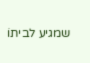שמגיע לביתוֹ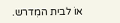אוֹ לבית המִדרש.